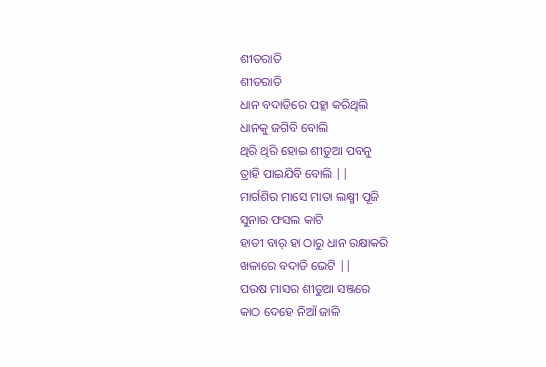ଶୀତରାତି
ଶୀତରାତି
ଧାନ ବଦାଡିରେ ପହ୍ଲା କରିଥିଲି
ଧାନକୁ ଜଗିବି ବୋଲି
ଥିରି ଥିରି ହୋଇ ଶୀତୁଆ ପବନୁ
ତ୍ରାହି ପାଇଯିବି ବୋଲି ||
ମାର୍ଗଶିର ମାସେ ମାତା ଲକ୍ଷ୍ମୀ ପୂଜି
ସୁନାର ଫସଲ କାଟି
ହାତୀ ବାର୍ ହା ଠାରୁ ଧାନ ରକ୍ଷାକରି
ଖଳାରେ ବଦାଡି ଭେଟି ||
ପଉଷ ମାସର ଶୀତୁଆ ସଞ୍ଜରେ
କାଠ ଦେହେ ନିଆଁ ଜାଳି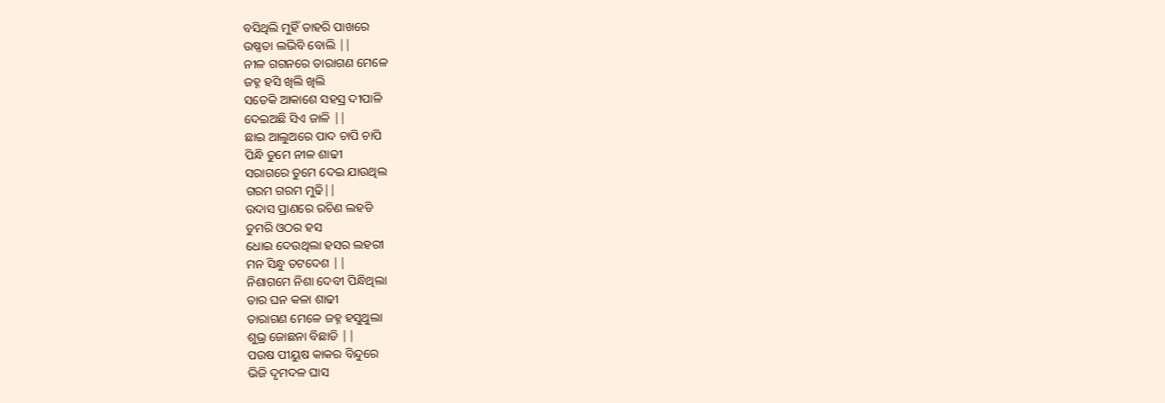ବସିଥିଲି ମୁହିଁ ତାହରି ପାଖରେ
ଉଷ୍ଣତା ଲଭିବି ବୋଲି ||
ନୀଳ ଗଗନରେ ତାରାଗଣ ମେଳେ
ଜହ୍ନ ହସି ଖିଲି ଖିଲି
ସତେକି ଆକାଶେ ସହସ୍ର ଦୀପାଳି
ଦେଇଅଛି ସିଏ ଜାଳି ||
ଛାଇ ଆଲୁଅରେ ପାଦ ଚାପି ଚାପି
ପିନ୍ଧି ତୁମେ ନୀଳ ଶାଢୀ
ସରାଗରେ ତୁମେ ଦେଇ ଯାଉଥିଲ
ଗରମ ଗରମ ମୁଢି||
ଉଦାସ ପ୍ରାଣରେ ରଚିଣ ଲହଡି
ତୁମରି ଓଠର ହସ
ଧୋଇ ଦେଉଥିଲା ହସର ଲହରୀ
ମନ ସିନ୍ଧୁ ତଟଦେଶ ||
ନିଶାଗମେ ନିଶା ଦେବୀ ପିନ୍ଧିଥିଲା
ତାର ଘନ କଳା ଶାଢୀ
ତାରାଗଣ ମେଳେ ଜହ୍ନ ହସୁଥୁଲା
ଶୁଭ୍ର ଜୋଛନା ବିଛାଡି ||
ପଉଷ ପୀୟୁଷ କାକର ବିନ୍ଦୁରେ
ଭିଜି ଦୃମଦଳ ଘାସ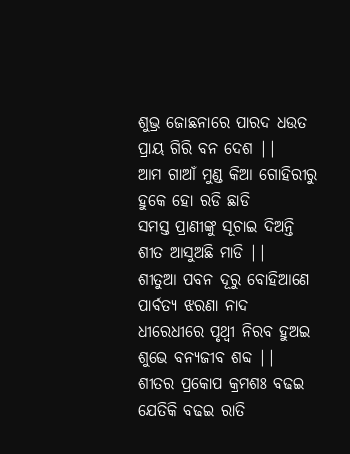ଶୁଭ୍ର ଜୋଛନାରେ ପାରଦ ଧଉତ
ପ୍ରାୟ ଗିରି ବନ ଦେଶ ||
ଆମ ଗାଆଁ ମୁଣ୍ଡ କିଆ ଗୋହିରୀରୁ
ହୁକେ ହୋ ରଡି ଛାଡି
ସମସ୍ତ ପ୍ରାଣୀଙ୍କୁ ସୂଚାଇ ଦିଅନ୍ତି
ଶୀତ ଆସୁଅଛି ମାଡି ||
ଶୀତୁଆ ପବନ ଦୂରୁ ବୋହିଆଣେ
ପାର୍ବତ୍ୟ ଝରଣା ନାଦ
ଧୀରେଧୀରେ ପୃଥ୍ବୀ ନିରବ ହୁଅଇ
ଶୁଭେ ବନ୍ୟଜୀବ ଶବ୍ଦ ||
ଶୀତର ପ୍ରକୋପ କ୍ରମଶଃ ବଢଇ
ଯେତିକି ବଢଇ ରାତି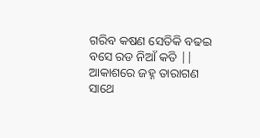ଗରିବ କଷଣ ସେତିକି ବଢଇ
ବସେ ରଡ ନିଆଁ କତି ||
ଆକାଶରେ ଜହ୍ନ ତାରାଗଣ ସାଥେ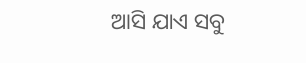ଆସି ଯାଏ ସବୁ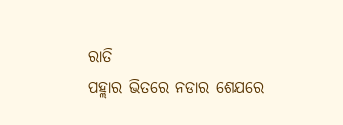ରାତି
ପହ୍ଲାର ଭିତରେ ନଡାର ଶେଯରେ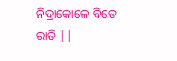ନିଦ୍ରାକୋଳେ ବିତେ ରାତି ||